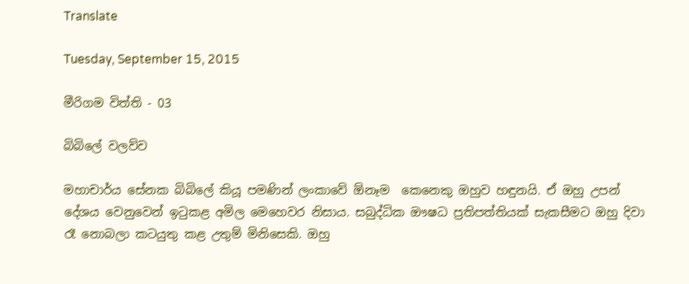Translate

Tuesday, September 15, 2015

මීරිගම විත්ති - 03

බිබිලේ වලව්ව

මහාචාර්ය සේනක බිබිලේ කියූ පමණින් ලංකාවේ ඕනෑම  කෙනෙකු ඔහුව හඳුනයි. ඒ ඔහු උපන් දේශය වෙනුවෙන් ඉටුකළ අමිල මෙහෙවර නිසාය. සබුද්ධික ඖෂධ ප්‍රතිපත්තියක් සැකසීමට ඔහු දිවා රෑ නොබලා කටයුතු කළ උතුම් මිනිසෙකි. ඔහු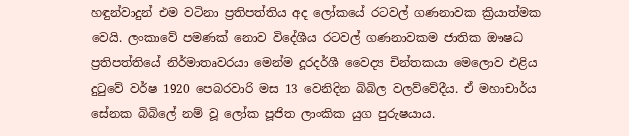හඳුන්වාදුන් එම වටිනා ප්‍රතිපත්තිය අද ලෝකයේ රටවල් ගණනාවක ක්‍රියාත්මක වෙයි. ලංකාවේ පමණක් නොව විදේශීය රටවල් ගණනාවකම ජාතික ඖෂධ ප්‍රතිපත්තියේ නිර්මාතෘවරයා මෙන්ම දූරදර්ශී වෛද්‍ය චින්තකයා මෙලොව එළිය දුටුවේ වර්ෂ 1920 පෙබරවාරි මස 13 වෙනිදින බිබිල වලව්වේදීය. ඒ මහාචාර්ය සේනක බිබිලේ නම් වූ ලෝක පූජිත ලාංකික යුග පුරුෂයාය.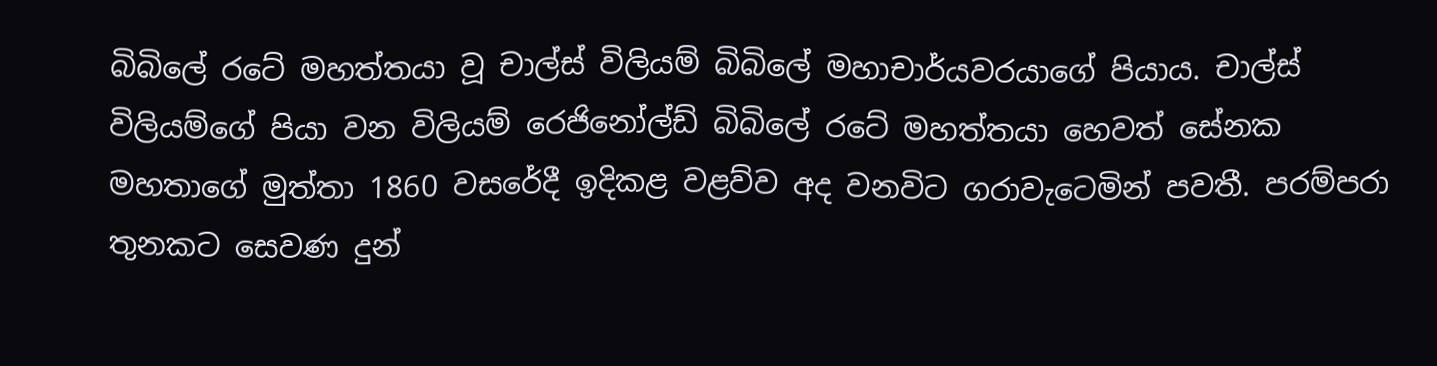බිබිලේ රටේ මහත්තයා වූ චාල්ස් විලියම් බිබිලේ මහාචාර්යවරයාගේ පියාය. චාල්ස් විලියම්ගේ පියා වන විලියම් රෙජිනෝල්ඩ් බිබිලේ රටේ මහත්තයා හෙවත් සේනක මහතාගේ මුත්තා 1860 වසරේදී ඉදිකළ වළව්ව අද වනවිට ගරාවැටෙමින් පවතී. පරම්පරා තුනකට සෙවණ දුන්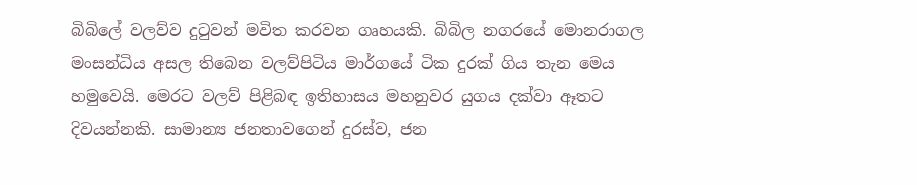බිබිලේ වලව්ව දුටුවන් මවිත කරවන ගෘහයකි. බිබිල නගරයේ මොනරාගල මංසන්ධිය අසල තිබෙන වලව්පිටිය මාර්ගයේ ටික දුරක් ගිය තැන මෙය හමුවෙයි. මෙරට වලව් පිළිබඳ ඉතිහාසය මහනුවර යුගය දක්වා ඈතට දිවයන්නකි. සාමාන්‍ය ජනතාවගෙන් දුරස්ව, ජන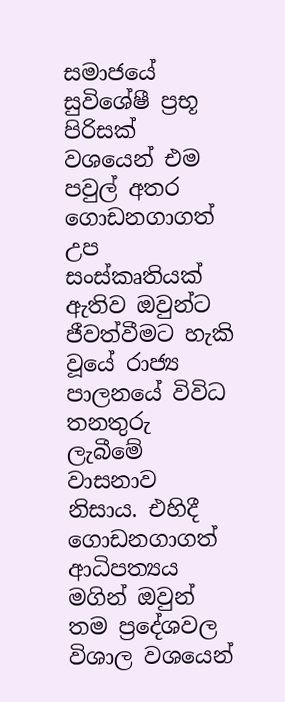සමාජයේ සුවිශේෂී ප්‍රභූ පිරිසක් වශයෙන් එම පවුල් අතර ගොඩනගාගත් උප සංස්කෘතියක් ඇතිව ඔවුන්ට ජීවත්වීමට හැකි වූයේ රාජ්‍ය පාලනයේ විවිධ තනතුරු ලැබීමේ වාසනාව නිසාය. එහිදී ගොඩනගාගත් ආධිපත්‍යය මගින් ඔවුන් තම ප්‍රදේශවල විශාල වශයෙන්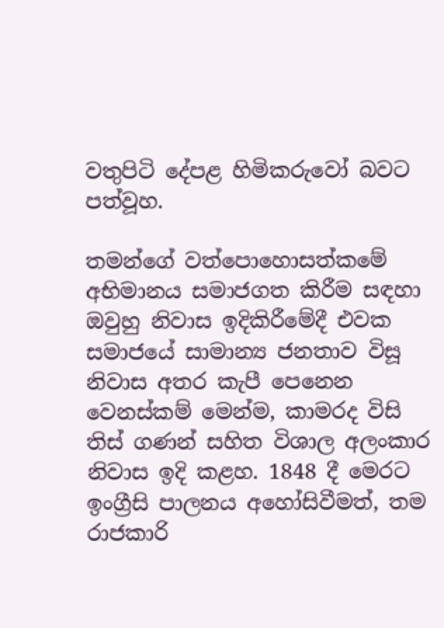වතුපිටි දේපළ හිමිකරුවෝ බවට පත්වූහ.

තමන්ගේ වත්පොහොසත්කමේ අභිමානය සමාජගත කිරීම සඳහා ඔවුහු නිවාස ඉදිකිරීමේදී එවක සමාජයේ සාමාන්‍ය ජනතාව විසූ නිවාස අතර කැපී පෙනෙන වෙනස්කම් මෙන්ම, කාමරද විසි තිස් ගණන් සහිත විශාල අලංකාර නිවාස ඉදි කළහ. 1848 දී මෙරට ඉංග්‍රීසි පාලනය අහෝසිවීමත්, තම රාජකාරි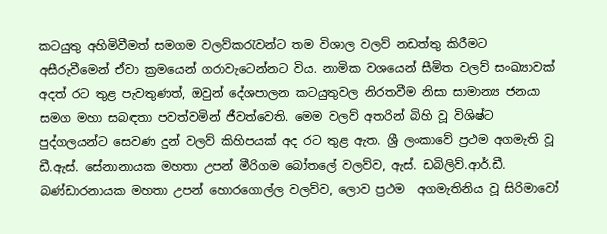කටයුතු අහිමිවීමත් සමගම වලව්කරැවන්ට තම විශාල වලව් නඩත්තු කිරීමට අසීරුවීමෙන් ඒවා ක්‍රමයෙන් ගරාවැටෙන්නට විය. නාමික වශයෙන් සීමිත වලව් සංඛ්‍යාවක් අදත් රට තුළ පැවතුණත්, ඔවුන් දේශපාලන කටයුතුවල නිරතවීම නිසා සාමාන්‍ය ජනයා සමග මහා සබඳතා පවත්වමින් ජීවත්වෙති. මෙම වලව් අතරින් බිහි වූ විශිෂ්ට පුද්ගලයන්ට සෙවණ දුන් වලව් කිහිපයක් අද රට තුළ ඇත. ශ්‍රී ලංකාවේ ප්‍රථම අගමැති වූ ඩී.ඇස්. සේනානායක මහතා උපන් මීරිගම බෝතලේ වලව්ව, ඇස්. ඩබිලිව්.ආර්.ඩී. බණ්ඩාරනායක මහතා උපන් හොරගොල්ල වලව්ව, ලොව ප්‍රථම  අගමැතිනිය වූ සිරිමාවෝ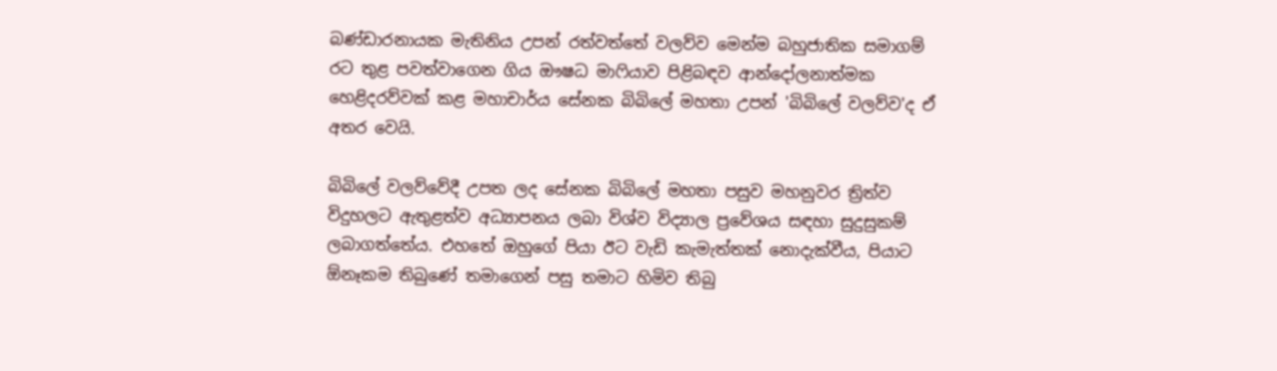බණ්ඩාරනායක මැතිනිය උපන් රත්වත්තේ වලව්ව මෙන්ම බහුජාතික සමාගම් රට තුළ පවත්වාගෙන ගිය ඖෂධ මාෆියාව පිළිබඳව ආන්දෝලනාත්මක හෙළිදරව්වක් කළ මහාචාර්ය සේනක බිබිලේ මහතා උපන් 'බිබිලේ වලව්ව'ද ඒ අතර වෙයි.

බිබිලේ වලව්වේදී උපත ලද සේනක බිබිලේ මහතා පසුව මහනුවර ත්‍රිත්ව විදුහලට ඇතුළත්ව අධ්‍යාපනය ලබා විශ්ව විද්‍යාල ප්‍රවේශය සඳහා සුදුසුකම් ලබාගත්තේය. එහතේ ඔහුගේ පියා ඊට වැඩි කැමැත්තක් නොදැක්වීය, පියාට ඕනෑකම තිබුණේ තමාගෙන් පසු තමාට හිමිව තිබු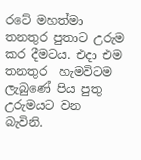රටේ මහත්මා තනතුර පුතාට උරුම කර දීමටය. එදා එම තනතුර  හැමවිටම ලැබුණේ පිය පුතු උරුමයට වන බැවිනි.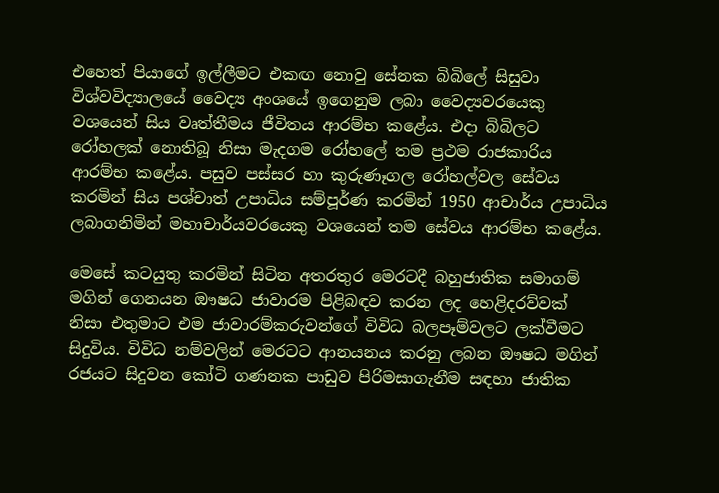එහෙත් පියාගේ ඉල්ලීමට එකඟ නොවු සේනක බිබිලේ සිසුවා විශ්වවිද්‍යාලයේ වෛද්‍ය අංශයේ ඉගෙනුම ලබා වෛද්‍යවරයෙකු වශයෙන් සිය වෘත්තීමය ජීවිතය ආරම්භ කළේය. එදා බිබිලට රෝහලක් නොතිබූ නිසා මැදගම රෝහලේ තම ප්‍රථම රාජකාරිය ආරම්භ කළේය. පසුව පස්සර හා කුරුණෑගල රෝහල්වල සේවය කරමින් සිය පශ්චාත් උපාධිය සම්පූර්ණ කරමින් 1950 ආචාර්ය උපාධිය ලබාගනිමින් මහාචාර්යවරයෙකු වශයෙන් තම සේවය ආරම්භ කළේය.

මෙසේ කටයුතු කරමින් සිටින අතරතුර මෙරටදී බහුජාතික සමාගම් මගින් ගෙනයන ඖෂධ ජාවාරම පිළිබඳව කරන ලද හෙළිදරව්වක් නිසා එතුමාට එම ජාවාරම්කරුවන්ගේ විවිධ බලපෑම්වලට ලක්වීමට සිදුවිය. විවිධ නම්වලින් මෙරටට ආනයනය කරනු ලබන ඖෂධ මගින් රජයට සිදුවන කෝටි ගණනක පාඩුව පිරිමසාගැනීම සඳහා ජාතික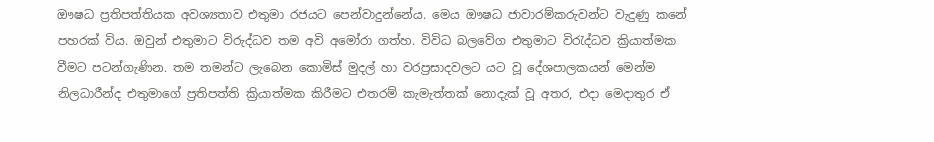ඖෂධ ප්‍රතිපත්තියක අවශ්‍යතාව එතුමා රජයට පෙන්වාදුන්නේය. මෙය ඖෂධ ජාවාරම්කරුවන්ට වැදුණු කනේ පහරක් විය. ඔවුන් එතුමාට විරුද්ධව තම අවි අමෝරා ගත්හ. විවිධ බලවේග එතුමාට විරැද්ධව ක්‍රියාත්මක වීමට පටන්ගැණින. තම තමන්ට ලැබෙන කොමිස් මුදල් හා වරප්‍රසාදවලට යට වූ දේශපාලකයන් මෙන්ම නිලධාරීන්ද එතුමාගේ ප්‍රතිපත්ති ක්‍රියාත්මක කිරීමට එතරම් කැමැත්තක් නොදැක් වූ අතර, එදා මෙදාතුර ඒ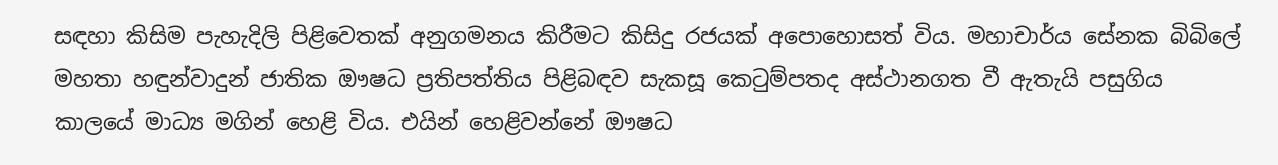සඳහා කිසිම පැහැදිලි පිළිවෙතක් අනුගමනය කිරීමට කිසිදු රජයක් අපොහොසත් විය. මහාචාර්ය සේනක බිබිලේ මහතා හඳුන්වාදුන් ජාතික ඖෂධ ප්‍රතිපත්තිය පිළිබඳව සැකසූ කෙටුම්පතද අස්ථානගත වී ඇතැයි පසුගිය කාලයේ මාධ්‍ය මගින් හෙළි විය. එයින් හෙළිවන්නේ ඖෂධ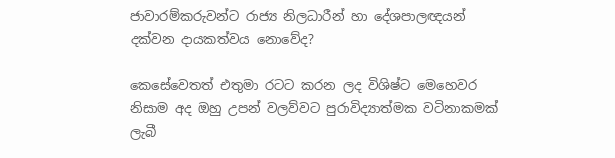ජාවාරම්කරුවන්ට රාජ්‍ය නිලධාරීන් හා දේශපාලඥයන් දක්වන දායකත්වය නොවේද?

කෙසේවෙතත් එතුමා රටට කරන ලද විශිෂ්ට මෙහෙවර නිසාම අද ඔහු උපන් වලව්වට පුරාවිද්‍යාත්මක වටිනාකමක් ලැබී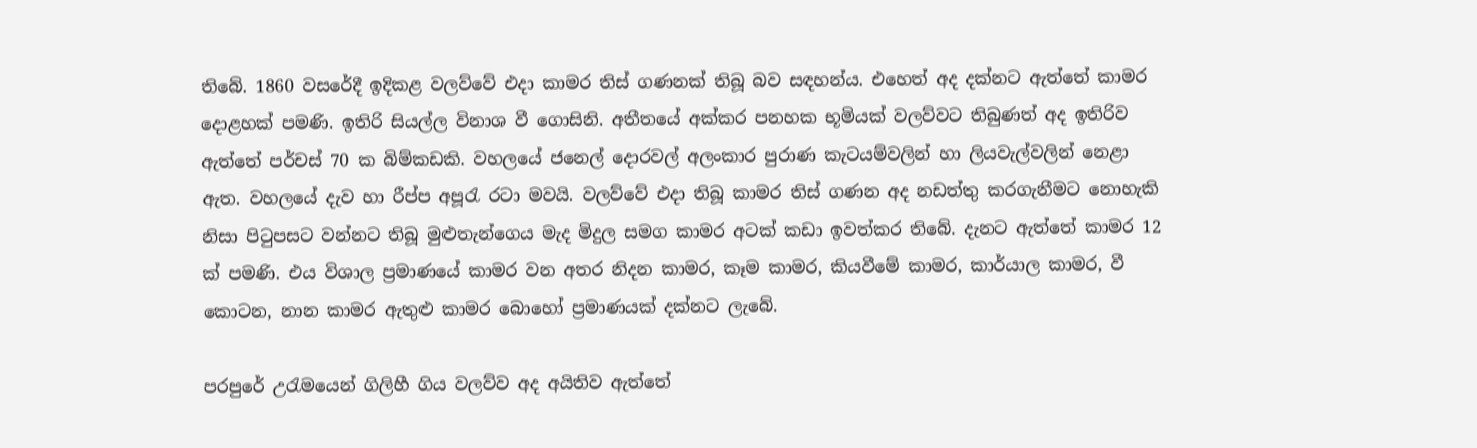තිබේ. 1860 වසරේදී ඉදිකළ වලව්වේ එදා කාමර තිස් ගණනක් තිබූ බව සඳහන්ය. එහෙත් අද දක්නට ඇත්තේ කාමර දොළහක් පමණි. ඉතිරි සියල්ල විනාශ වී ගොසිනි. අතීතයේ අක්කර පනහක භූමියක් වලව්වට තිබුණත් අද ඉතිරිව ඇත්තේ පර්චස් 70 ක බිම්කඩකි. වහලයේ ජනෙල් දොරවල් අලංකාර පුරාණ කැටයම්වලින් හා ලියවැල්වලින් නෙළා ඇත. වහලයේ දැව හා රීප්ප අපූරැ රටා මවයි. වලව්වේ එදා තිබූ කාමර තිස් ගණන අද නඩත්තු කරගැනීමට නොහැකි නිසා පිටුපසට වන්නට තිබූ මුළුතැන්ගෙය මැද මිදුල සමග කාමර අටක් කඩා ඉවත්කර තිබේ. දැනට ඇත්තේ කාමර 12 ක් පමණි. එය විශාල ප්‍රමාණයේ කාමර වන අතර නිදන කාමර, කෑම කාමර, කියවීමේ කාමර, කාර්යාල කාමර, වී කොටන, නාන කාමර ඇතුළු කාමර බොහෝ ප්‍රමාණයක් දක්නට ලැබේ.

පරපුරේ උරැමයෙන් ගිලිහී ගිය වලව්ව අද අයිතිව ඇත්තේ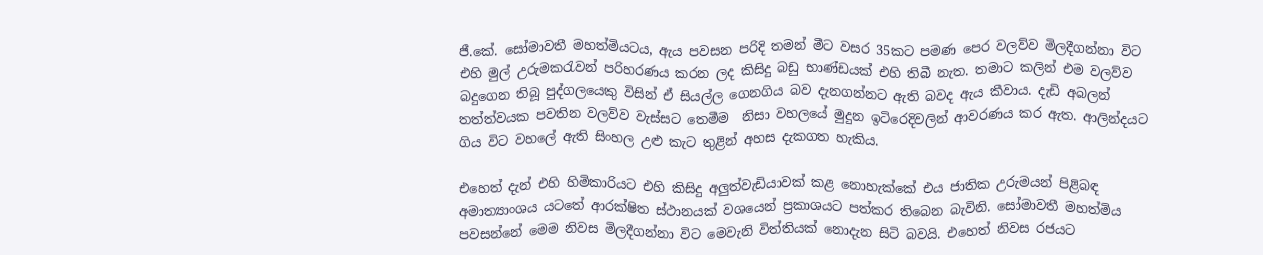ජී.කේ. සෝමාවතී මහත්මියටය, ඇය පවසන පරිදි තමන් මීට වසර 35කට පමණ පෙර වලව්ව මිලදීගන්නා විට එහි මුල් උරුමකරැවන් පරිහරණය කරන ලද කිසිදු බඩු භාණ්ඩයක් එහි තිබී නැත. තමාට කලින් එම වලව්ව බදුගෙන තිබූ පුද්ගලයෙකු විසින් ඒ සියල්ල ගෙනගිය බව දැනගන්නට ඇති බවද ඇය කීවාය. දැඩි අබලන් තත්ත්වයක පවතින වලව්ව වැස්සට තෙමීම  නිසා වහලයේ මුදුන ඉටිරෙදිවලින් ආවරණය කර ඇත. ආලින්දයට ගිය විට වහලේ ඇති සිංහල උළු කැට තුළින් අහස දැකගත හැකිය.

එහෙත් දැන් එහි හිමිකාරියට එහි කිසිදු අලුත්වැඩියාවක් කළ නොහැක්කේ එය ජාතික උරුමයන් පිළිබඳ අමාත්‍යාංශය යටතේ ආරක්ෂිත ස්ථානයක් වශයෙන් ප්‍රකාශයට පත්කර තිබෙන බැවිනි. සෝමාවතී මහත්මිය පවසන්නේ මෙම නිවස මිලදීගන්නා විට මෙවැනි විත්තියක් නොදැන සිටි බවයි. එහෙත් නිවස රජයට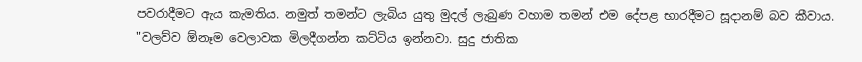පවරාදීමට ඇය කැමතිය. නමුත් තමන්ට ලැබිය යුතු මුදල් ලැබුණ වහාම තමන් එම දේපළ භාරදීමට සූදානම් බව කීවාය. "වලව්ව ඕනෑම වෙලාවක මිලදීගන්න කට්ටිය ඉන්නවා. සුදු ජාතික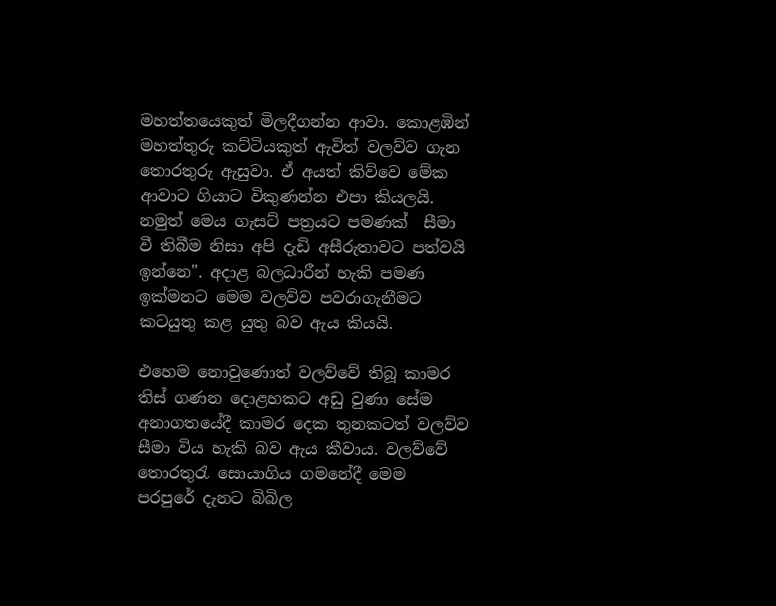මහත්තයෙකුත් මිලදීගන්න ආවා. කොළඹින් මහත්තුරු කට්ටියකුත් ඇවිත් වලව්ව ගැන තොරතුරු ඇසුවා. ඒ අයත් කිව්වෙ මේක ආවාට ගියාට විකුණන්න එපා කියලයි. නමුත් මෙය ගැසට් පත්‍රයට පමණක්  සීමා වී තිබීම නිසා අපි දැඩි අසීරුතාවට පත්වයි ඉන්නෙ". අදාළ බලධාරීන් හැකි පමණ ඉක්මනට මෙම වලව්ව පවරාගැනීමට කටයුතු කළ යුතු බව ඇය කියයි.

එහෙම නොවුණොත් වලව්වේ තිබූ කාමර තිස් ගණන දොළහකට අඩු වුණා සේම අනාගතයේදී කාමර දෙක තුනකටත් වලව්ව සීමා විය හැකි බව ඇය කීවාය. වලව්වේ තොරතුරැ සොයාගිය ගමනේදී මෙම පරපුරේ දැනට බිබිල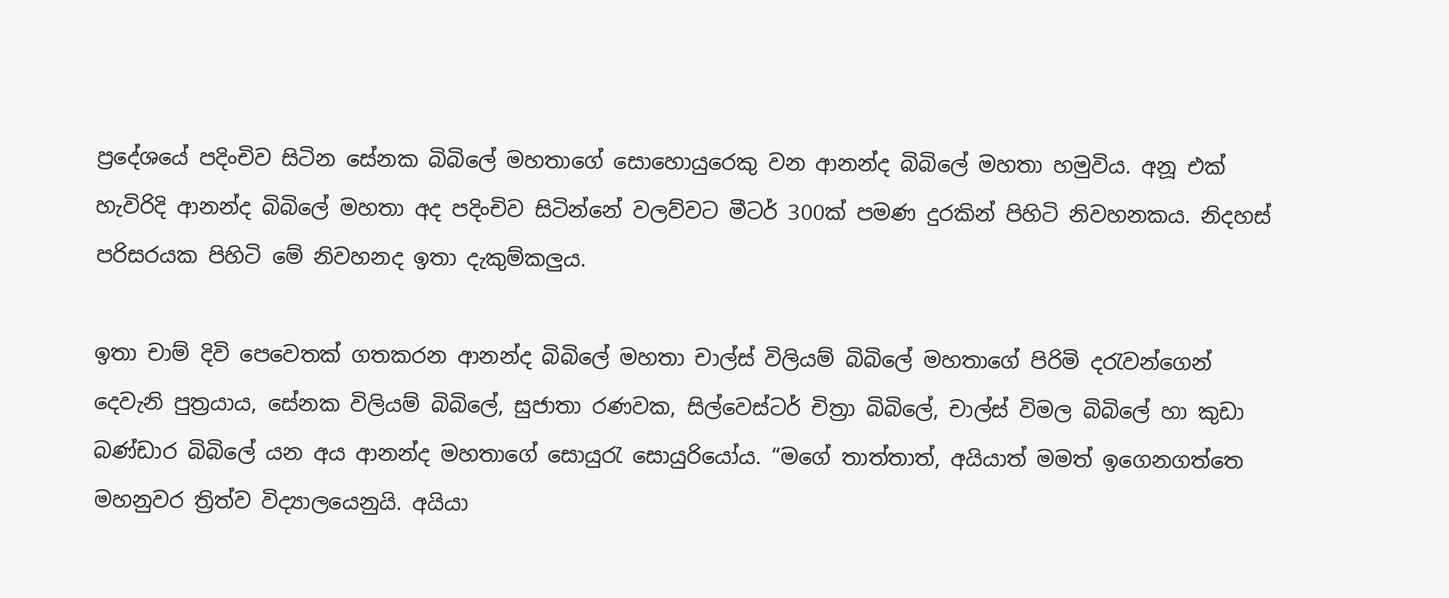ප්‍රදේශයේ පදිංචිව සිටින සේනක බිබිලේ මහතාගේ සොහොයුරෙකු වන ආනන්ද බිබිලේ මහතා හමුවිය. අනූ එක් හැවිරිදි ආනන්ද බිබිලේ මහතා අද පදිංචිව සිටින්නේ වලව්වට මීටර් 300ක් පමණ දුරකින් පිහිටි නිවහනකය. නිදහස් පරිසරයක පිහිටි මේ නිවහනද ඉතා දැකුම්කලුය.

ඉතා චාම් දිවි පෙවෙතක් ගතකරන ආනන්ද බිබිලේ මහතා චාල්ස් විලියම් බිබිලේ මහතාගේ පිරිමි දරැවන්ගෙන් දෙවැනි පුත්‍රයාය, සේනක විලියම් බිබිලේ, සුජාතා රණවක, සිල්වෙස්ටර් චිත්‍රා බිබිලේ, චාල්ස් විමල බිබිලේ හා කුඩා බණ්ඩාර බිබිලේ යන අය ආනන්ද මහතාගේ සොයුරැ සොයුරියෝය. “මගේ තාත්තාත්, අයියාත් මමත් ඉගෙනගත්තෙ මහනුවර ත්‍රිත්ව විද්‍යාලයෙනුයි. අයියා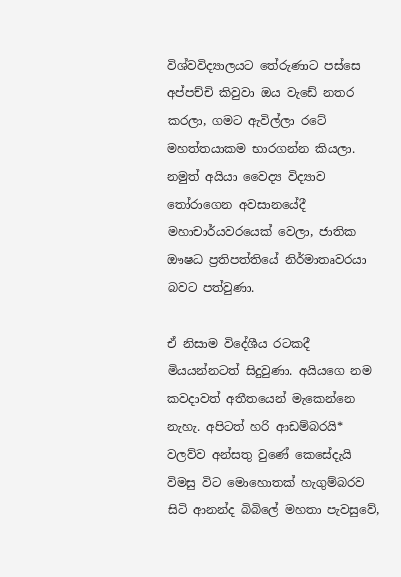විශ්වවිද්‍යාලයට තේරුණාට පස්සෙ අප්පච්චි කිවුවා ඔය වැඩේ නතර කරලා, ගමට ඇවිල්ලා රටේ මහත්තයාකම භාරගන්න කියලා. නමුත් අයියා වෛද්‍ය විද්‍යාව තෝරාගෙන අවසානයේදී මහාචාර්යවරයෙක් වෙලා, ජාතික ඖෂධ ප්‍රතිපත්තියේ නිර්මාතෘවරයා බවට පත්වුණා.

ඒ නිසාම විදේශීය රටකදී මියයන්නටත් සිදුවුණා. අයියගෙ නම කවදාවත් අතීතයෙන් මැකෙන්නෙ නැහැ. අපිටත් හරි ආඩම්බරයි* වලව්ව අන්සතු වුණේ කෙසේදැයි විමසු විට මොහොතක් හැගුම්බරව  සිටි ආනන්ද බිබිලේ මහතා පැවසුවේ,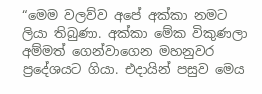“මෙම වලව්ව අපේ අක්කා නමට ලියා තිබුණා. අක්කා මේක විකුණලා අම්මත් ගෙන්වාගෙන මහනුවර ප්‍රදේශයට ගියා. එදායින් පසුව මෙය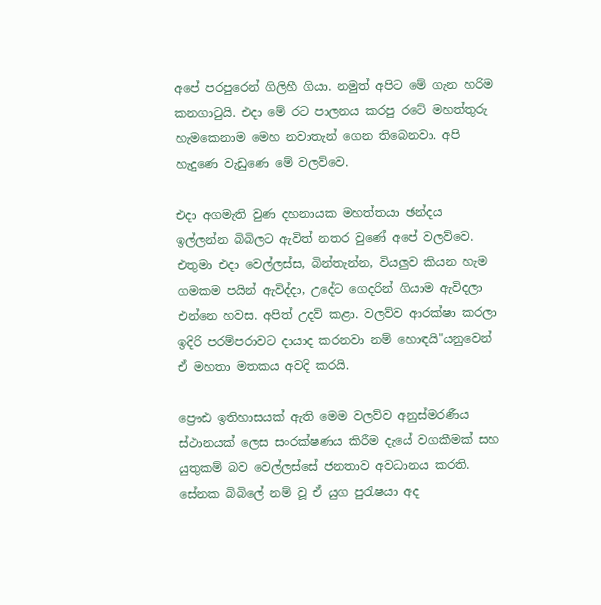අපේ පරපුරෙන් ගිලිහී ගියා. නමුත් අපිට මේ ගැන හරිම කනගාටුයි. එදා මේ රට පාලනය කරපු රටේ මහත්තුරු හැමකෙනාම මෙහ නවාතැන් ගෙන තිබෙනවා. අපි හැදුණෙ වැඩුණෙ මේ වලව්වෙ.

එදා අගමැති වුණ දහනායක මහත්තයා ඡන්දය ඉල්ලන්න බිබිලට ඇවිත් නතර වුණේ අපේ වලව්වෙ. එතුමා එදා වෙල්ලස්ස, බින්තැන්න, වියලුව කියන හැම ගමකම පයින් ඇවිද්දා, උදේට ගෙදරින් ගියාම ඇවිදලා එන්නෙ හවස. අපිත් උදව් කළා. වලව්ව ආරක්ෂා කරලා ඉදිරි පරම්පරාවට දායාද කරනවා නම් හොඳයි"යනුවෙන් ඒ මහතා මතකය අවදි කරයි.

ප්‍රෞඪ ඉතිහාසයක් ඇති මෙම වලව්ව අනුස්මරණීය ස්ථානයක් ලෙස සංරක්ෂණය කිරීම දැයේ වගකීමක් සහ යුතුකම් බව වෙල්ලස්සේ ජනතාව අවධානය කරති. සේනක බිබිලේ නම් වූ ඒ යුග පුරැෂයා අද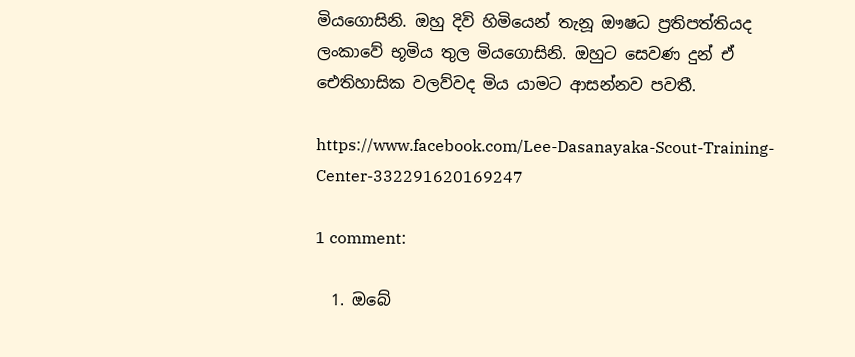මියගොසිනි. ඔහු දිවි හිමියෙන් තැනූ ඖෂධ ප්‍රතිපත්තියද ලංකාවේ භූමිය තුල මියගොසිනි. ඔහුට සෙවණ දුන් ඒ ඓතිහාසික වලව්වද මිය යාමට ආසන්නව පවතී.

https://www.facebook.com/Lee-Dasanayaka-Scout-Training-Center-332291620169247

1 comment:

  1. ඔබේ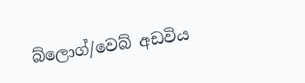බ්ලොග්/වෙබ් අඩවිය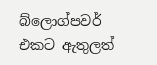බ්ලොග්පවර් එකට ඇතුලත්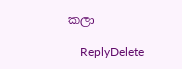කලා

    ReplyDelete